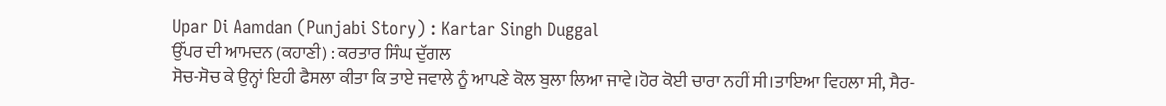Upar Di Aamdan (Punjabi Story) : Kartar Singh Duggal
ਉੱਪਰ ਦੀ ਆਮਦਨ (ਕਹਾਣੀ) : ਕਰਤਾਰ ਸਿੰਘ ਦੁੱਗਲ
ਸੋਚ-ਸੋਚ ਕੇ ਉਨ੍ਹਾਂ ਇਹੀ ਫੈਸਲਾ ਕੀਤਾ ਕਿ ਤਾਏ ਜਵਾਲੇ ਨੂੰ ਆਪਣੇ ਕੋਲ ਬੁਲਾ ਲਿਆ ਜਾਵੇ।ਹੋਰ ਕੋਈ ਚਾਰਾ ਨਹੀਂ ਸੀ।ਤਾਇਆ ਵਿਹਲਾ ਸੀ, ਸੈਰ-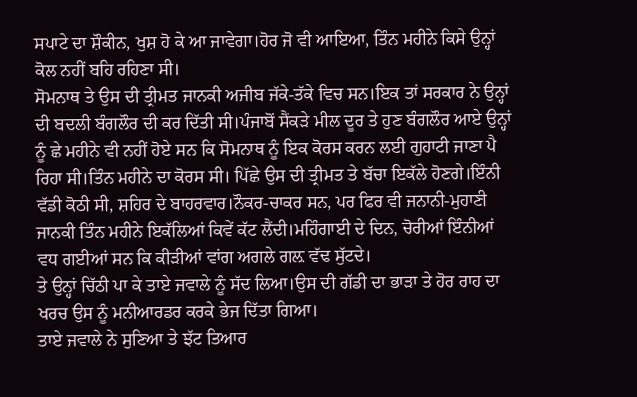ਸਪਾਟੇ ਦਾ ਸ਼ੌਕੀਨ, ਖੁਸ਼ ਹੋ ਕੇ ਆ ਜਾਵੇਗਾ।ਹੋਰ ਜੋ ਵੀ ਆਇਆ, ਤਿੰਨ ਮਹੀਨੇ ਕਿਸੇ ਉਨ੍ਹਾਂ ਕੋਲ ਨਹੀਂ ਬਹਿ ਰਹਿਣਾ ਸੀ।
ਸੋਮਨਾਥ ਤੇ ਉਸ ਦੀ ਤ੍ਰੀਮਤ ਜਾਨਕੀ ਅਜੀਬ ਜੱਕੇ-ਤੱਕੇ ਵਿਚ ਸਨ।ਇਕ ਤਾਂ ਸਰਕਾਰ ਨੇ ਉਨ੍ਹਾਂ ਦੀ ਬਦਲੀ ਬੰਗਲੌਰ ਦੀ ਕਰ ਦਿੱਤੀ ਸੀ।ਪੰਜਾਬੋਂ ਸੈਂਕੜੇ ਮੀਲ ਦੂਰ ਤੇ ਹੁਣ ਬੰਗਲੌਰ ਆਏ ਉਨ੍ਹਾਂ ਨੂੰ ਛੇ ਮਹੀਨੇ ਵੀ ਨਹੀਂ ਹੋਏ ਸਨ ਕਿ ਸੋਮਨਾਥ ਨੂੰ ਇਕ ਕੋਰਸ ਕਰਨ ਲਈ ਗੁਹਾਟੀ ਜਾਣਾ ਪੈ ਰਿਹਾ ਸੀ।ਤਿੰਨ ਮਹੀਨੇ ਦਾ ਕੋਰਸ ਸੀ। ਪਿੱਛੇ ਉਸ ਦੀ ਤ੍ਰੀਮਤ ਤੇ ਬੱਚਾ ਇਕੱਲੇ ਹੋਣਗੇ।ਇੰਨੀ ਵੱਡੀ ਕੋਠੀ ਸੀ, ਸ਼ਹਿਰ ਦੇ ਬਾਹਰਵਾਰ।ਨੌਕਰ-ਚਾਕਰ ਸਨ, ਪਰ ਫਿਰ ਵੀ ਜਨਾਨੀ-ਮੁਹਾਣੀ ਜਾਨਕੀ ਤਿੰਨ ਮਹੀਨੇ ਇਕੱਲਿਆਂ ਕਿਵੇਂ ਕੱਟ ਲੈਂਦੀ।ਮਹਿੰਗਾਈ ਦੇ ਦਿਨ, ਚੋਰੀਆਂ ਇੰਨੀਆਂ ਵਧ ਗਈਆਂ ਸਨ ਕਿ ਕੀੜੀਆਂ ਵਾਂਗ ਅਗਲੇ ਗਲ਼ ਵੱਢ ਸੁੱਟਦੇ।
ਤੇ ਉਨ੍ਹਾਂ ਚਿੱਠੀ ਪਾ ਕੇ ਤਾਏ ਜਵਾਲੇ ਨੂੰ ਸੱਦ ਲਿਆ।ਉਸ ਦੀ ਗੱਡੀ ਦਾ ਭਾੜਾ ਤੇ ਹੋਰ ਰਾਹ ਦਾ ਖਰਚ ਉਸ ਨੂੰ ਮਨੀਆਰਡਰ ਕਰਕੇ ਭੇਜ ਦਿੱਤਾ ਗਿਆ।
ਤਾਏ ਜਵਾਲੇ ਨੇ ਸੁਣਿਆ ਤੇ ਝੱਟ ਤਿਆਰ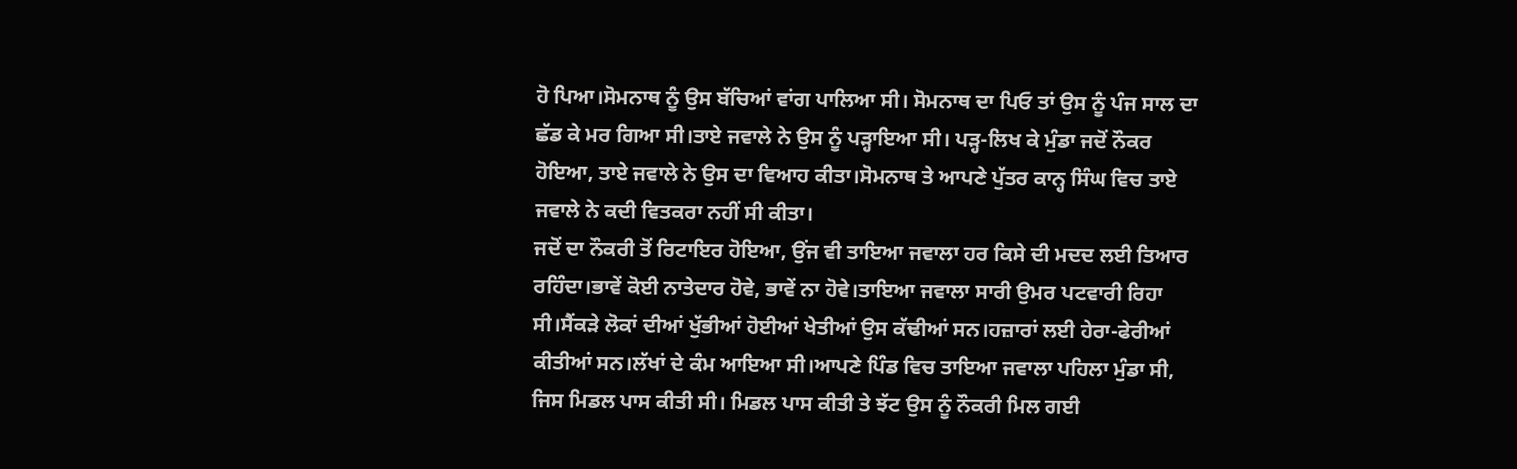ਹੋ ਪਿਆ।ਸੋਮਨਾਥ ਨੂੰ ਉਸ ਬੱਚਿਆਂ ਵਾਂਗ ਪਾਲਿਆ ਸੀ। ਸੋਮਨਾਥ ਦਾ ਪਿਓ ਤਾਂ ਉਸ ਨੂੰ ਪੰਜ ਸਾਲ ਦਾ ਛੱਡ ਕੇ ਮਰ ਗਿਆ ਸੀ।ਤਾਏ ਜਵਾਲੇ ਨੇ ਉਸ ਨੂੰ ਪੜ੍ਹਾਇਆ ਸੀ। ਪੜ੍ਹ-ਲਿਖ ਕੇ ਮੁੰਡਾ ਜਦੋਂ ਨੌਕਰ ਹੋਇਆ, ਤਾਏ ਜਵਾਲੇ ਨੇ ਉਸ ਦਾ ਵਿਆਹ ਕੀਤਾ।ਸੋਮਨਾਥ ਤੇ ਆਪਣੇ ਪੁੱਤਰ ਕਾਨ੍ਹ ਸਿੰਘ ਵਿਚ ਤਾਏ ਜਵਾਲੇ ਨੇ ਕਦੀ ਵਿਤਕਰਾ ਨਹੀਂ ਸੀ ਕੀਤਾ।
ਜਦੋਂ ਦਾ ਨੌਕਰੀ ਤੋਂ ਰਿਟਾਇਰ ਹੋਇਆ, ਉਂਜ ਵੀ ਤਾਇਆ ਜਵਾਲਾ ਹਰ ਕਿਸੇ ਦੀ ਮਦਦ ਲਈ ਤਿਆਰ ਰਹਿੰਦਾ।ਭਾਵੇਂ ਕੋਈ ਨਾਤੇਦਾਰ ਹੋਵੇ, ਭਾਵੇਂ ਨਾ ਹੋਵੇ।ਤਾਇਆ ਜਵਾਲਾ ਸਾਰੀ ਉਮਰ ਪਟਵਾਰੀ ਰਿਹਾ ਸੀ।ਸੈਂਕੜੇ ਲੋਕਾਂ ਦੀਆਂ ਖੁੱਭੀਆਂ ਹੋਈਆਂ ਖੇਤੀਆਂ ਉਸ ਕੱਢੀਆਂ ਸਨ।ਹਜ਼ਾਰਾਂ ਲਈ ਹੇਰਾ-ਫੇਰੀਆਂ ਕੀਤੀਆਂ ਸਨ।ਲੱਖਾਂ ਦੇ ਕੰਮ ਆਇਆ ਸੀ।ਆਪਣੇ ਪਿੰਡ ਵਿਚ ਤਾਇਆ ਜਵਾਲਾ ਪਹਿਲਾ ਮੁੰਡਾ ਸੀ, ਜਿਸ ਮਿਡਲ ਪਾਸ ਕੀਤੀ ਸੀ। ਮਿਡਲ ਪਾਸ ਕੀਤੀ ਤੇ ਝੱਟ ਉਸ ਨੂੰ ਨੌਕਰੀ ਮਿਲ ਗਈ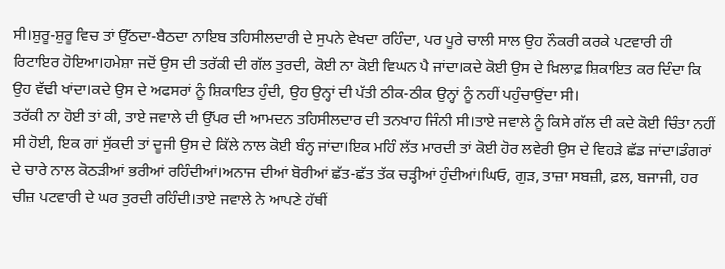ਸੀ।ਸ਼ੁਰੂ-ਸ਼ੁਰੂ ਵਿਚ ਤਾਂ ਉੱਠਦਾ-ਬੈਠਦਾ ਨਾਇਬ ਤਹਿਸੀਲਦਾਰੀ ਦੇ ਸੁਪਨੇ ਵੇਖਦਾ ਰਹਿੰਦਾ, ਪਰ ਪੂਰੇ ਚਾਲੀ ਸਾਲ ਉਹ ਨੌਕਰੀ ਕਰਕੇ ਪਟਵਾਰੀ ਹੀ ਰਿਟਾਇਰ ਹੋਇਆ।ਹਮੇਸ਼ਾ ਜਦੋਂ ਉਸ ਦੀ ਤਰੱਕੀ ਦੀ ਗੱਲ ਤੁਰਦੀ, ਕੋਈ ਨਾ ਕੋਈ ਵਿਘਨ ਪੈ ਜਾਂਦਾ।ਕਦੇ ਕੋਈ ਉਸ ਦੇ ਖ਼ਿਲਾਫ਼ ਸ਼ਿਕਾਇਤ ਕਰ ਦਿੰਦਾ ਕਿ ਉਹ ਵੱਢੀ ਖਾਂਦਾ।ਕਦੇ ਉਸ ਦੇ ਅਫਸਰਾਂ ਨੂੰ ਸ਼ਿਕਾਇਤ ਹੁੰਦੀ, ਉਹ ਉਨ੍ਹਾਂ ਦੀ ਪੱਤੀ ਠੀਕ-ਠੀਕ ਉਨ੍ਹਾਂ ਨੂੰ ਨਹੀਂ ਪਹੁੰਚਾਉਂਦਾ ਸੀ।
ਤਰੱਕੀ ਨਾ ਹੋਈ ਤਾਂ ਕੀ, ਤਾਏ ਜਵਾਲੇ ਦੀ ਉੱਪਰ ਦੀ ਆਮਦਨ ਤਹਿਸੀਲਦਾਰ ਦੀ ਤਨਖਾਹ ਜਿੰਨੀ ਸੀ।ਤਾਏ ਜਵਾਲੇ ਨੂੰ ਕਿਸੇ ਗੱਲ ਦੀ ਕਦੇ ਕੋਈ ਚਿੰਤਾ ਨਹੀਂ ਸੀ ਹੋਈ, ਇਕ ਗਾਂ ਸੁੱਕਦੀ ਤਾਂ ਦੂਜੀ ਉਸ ਦੇ ਕਿੱਲੇ ਨਾਲ ਕੋਈ ਬੰਨ੍ਹ ਜਾਂਦਾ।ਇਕ ਮਹਿੰ ਲੱਤ ਮਾਰਦੀ ਤਾਂ ਕੋਈ ਹੋਰ ਲਵੇਰੀ ਉਸ ਦੇ ਵਿਹੜੇ ਛੱਡ ਜਾਂਦਾ।ਡੰਗਰਾਂ ਦੇ ਚਾਰੇ ਨਾਲ ਕੋਠੜੀਆਂ ਭਰੀਆਂ ਰਹਿੰਦੀਆਂ।ਅਨਾਜ ਦੀਆਂ ਬੋਰੀਆਂ ਛੱਤ-ਛੱਤ ਤੱਕ ਚੜ੍ਹੀਆਂ ਹੁੰਦੀਆਂ।ਘਿਓ, ਗੁੜ, ਤਾਜ਼ਾ ਸਬਜ਼ੀ, ਫ਼ਲ, ਬਜਾਜੀ, ਹਰ ਚੀਜ਼ ਪਟਵਾਰੀ ਦੇ ਘਰ ਤੁਰਦੀ ਰਹਿੰਦੀ।ਤਾਏ ਜਵਾਲੇ ਨੇ ਆਪਣੇ ਹੱਥੀਂ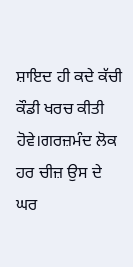ਸ਼ਾਇਦ ਹੀ ਕਦੇ ਕੱਚੀ ਕੌਡੀ ਖਰਚ ਕੀਤੀ ਹੋਵੇ।ਗਰਜ਼ਮੰਦ ਲੋਕ ਹਰ ਚੀਜ਼ ਉਸ ਦੇ ਘਰ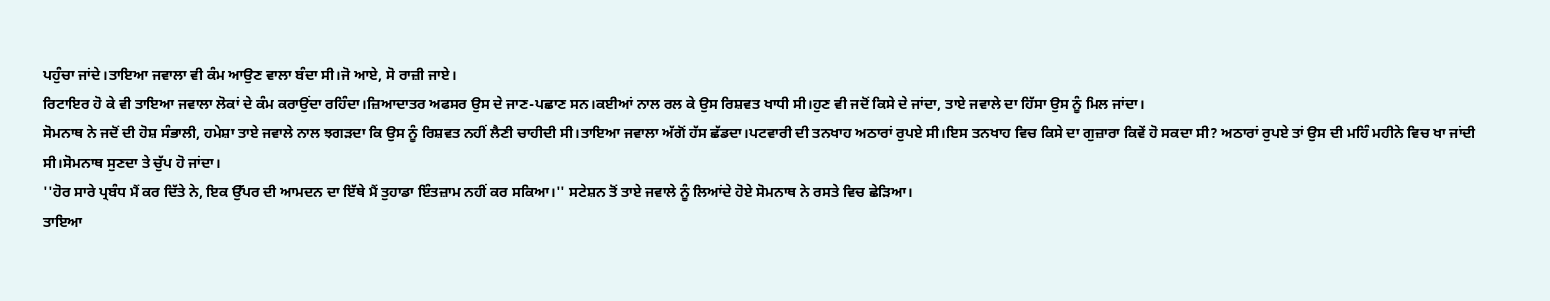ਪਹੁੰਚਾ ਜਾਂਦੇ।ਤਾਇਆ ਜਵਾਲਾ ਵੀ ਕੰਮ ਆਉਣ ਵਾਲਾ ਬੰਦਾ ਸੀ।ਜੋ ਆਏ, ਸੋ ਰਾਜ਼ੀ ਜਾਏ।
ਰਿਟਾਇਰ ਹੋ ਕੇ ਵੀ ਤਾਇਆ ਜਵਾਲਾ ਲੋਕਾਂ ਦੇ ਕੰਮ ਕਰਾਉਂਦਾ ਰਹਿੰਦਾ।ਜ਼ਿਆਦਾਤਰ ਅਫਸਰ ਉਸ ਦੇ ਜਾਣ-ਪਛਾਣ ਸਨ।ਕਈਆਂ ਨਾਲ ਰਲ ਕੇ ਉਸ ਰਿਸ਼ਵਤ ਖਾਧੀ ਸੀ।ਹੁਣ ਵੀ ਜਦੋਂ ਕਿਸੇ ਦੇ ਜਾਂਦਾ, ਤਾਏ ਜਵਾਲੇ ਦਾ ਹਿੱਸਾ ਉਸ ਨੂੰ ਮਿਲ ਜਾਂਦਾ।
ਸੋਮਨਾਥ ਨੇ ਜਦੋਂ ਦੀ ਹੋਸ਼ ਸੰਭਾਲੀ, ਹਮੇਸ਼ਾ ਤਾਏ ਜਵਾਲੇ ਨਾਲ ਝਗੜਦਾ ਕਿ ਉਸ ਨੂੰ ਰਿਸ਼ਵਤ ਨਹੀਂ ਲੈਣੀ ਚਾਹੀਦੀ ਸੀ।ਤਾਇਆ ਜਵਾਲਾ ਅੱਗੋਂ ਹੱਸ ਛੱਡਦਾ।ਪਟਵਾਰੀ ਦੀ ਤਨਖਾਹ ਅਠਾਰਾਂ ਰੁਪਏ ਸੀ।ਇਸ ਤਨਖਾਹ ਵਿਚ ਕਿਸੇ ਦਾ ਗੁਜ਼ਾਰਾ ਕਿਵੇਂ ਹੋ ਸਕਦਾ ਸੀ? ਅਠਾਰਾਂ ਰੁਪਏ ਤਾਂ ਉਸ ਦੀ ਮਹਿੰ ਮਹੀਨੇ ਵਿਚ ਖਾ ਜਾਂਦੀ ਸੀ।ਸੋਮਨਾਥ ਸੁਣਦਾ ਤੇ ਚੁੱਪ ਹੋ ਜਾਂਦਾ।
''ਹੋਰ ਸਾਰੇ ਪ੍ਰਬੰਧ ਮੈਂ ਕਰ ਦਿੱਤੇ ਨੇ, ਇਕ ਉੱਪਰ ਦੀ ਆਮਦਨ ਦਾ ਇੱਥੇ ਮੈਂ ਤੁਹਾਡਾ ਇੰਤਜ਼ਾਮ ਨਹੀਂ ਕਰ ਸਕਿਆ।'' ਸਟੇਸ਼ਨ ਤੋਂ ਤਾਏ ਜਵਾਲੇ ਨੂੰ ਲਿਆਂਦੇ ਹੋਏ ਸੋਮਨਾਥ ਨੇ ਰਸਤੇ ਵਿਚ ਛੇੜਿਆ।
ਤਾਇਆ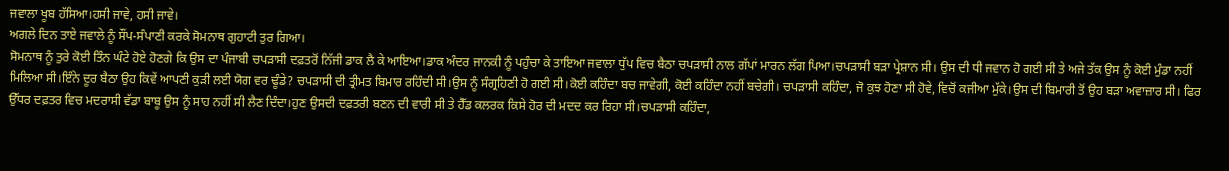ਜਵਾਲਾ ਖੂਬ ਹੱਸਿਆ।ਹਸੀ ਜਾਵੇ, ਹਸੀ ਜਾਵੇ।
ਅਗਲੇ ਦਿਨ ਤਾਏ ਜਵਾਲੇ ਨੂੰ ਸੌਂਪ-ਸੰਪਾਣੀ ਕਰਕੇ ਸੋਮਨਾਥ ਗੁਹਾਟੀ ਤੁਰ ਗਿਆ।
ਸੋਮਨਾਥ ਨੂੰ ਤੁਰੇ ਕੋਈ ਤਿੰਨ ਘੰਟੇ ਹੋਏ ਹੋਣਗੇ ਕਿ ਉਸ ਦਾ ਪੰਜਾਬੀ ਚਪੜਾਸੀ ਦਫ਼ਤਰੋਂ ਨਿੱਜੀ ਡਾਕ ਲੈ ਕੇ ਆਇਆ।ਡਾਕ ਅੰਦਰ ਜਾਨਕੀ ਨੂੰ ਪਹੁੰਚਾ ਕੇ ਤਾਇਆ ਜਵਾਲਾ ਧੁੱਪ ਵਿਚ ਬੈਠਾ ਚਪੜਾਸੀ ਨਾਲ ਗੱਪਾਂ ਮਾਰਨ ਲੱਗ ਪਿਆ।ਚਪੜਾਸੀ ਬੜਾ ਪ੍ਰੇਸ਼ਾਨ ਸੀ। ਉਸ ਦੀ ਧੀ ਜਵਾਨ ਹੋ ਗਈ ਸੀ ਤੇ ਅਜੇ ਤੱਕ ਉਸ ਨੂੰ ਕੋਈ ਮੁੰਡਾ ਨਹੀਂ ਮਿਲਿਆ ਸੀ।ਇੰਨੇ ਦੂਰ ਬੈਠਾ ਉਹ ਕਿਵੇਂ ਆਪਣੀ ਕੁੜੀ ਲਈ ਯੋਗ ਵਰ ਢੂੰਡੇ? ਚਪੜਾਸੀ ਦੀ ਤ੍ਰੀਮਤ ਬਿਮਾਰ ਰਹਿੰਦੀ ਸੀ।ਉਸ ਨੂੰ ਸੰਗ੍ਰਹਿਣੀ ਹੋ ਗਈ ਸੀ।ਕੋਈ ਕਹਿੰਦਾ ਬਚ ਜਾਵੇਗੀ, ਕੋਈ ਕਹਿੰਦਾ ਨਹੀਂ ਬਚੇਗੀ। ਚਪੜਾਸੀ ਕਹਿੰਦਾ, ਜੋ ਕੁਝ ਹੋਣਾ ਸੀ ਹੋਵੇ, ਵਿਚੋਂ ਕਜੀਆ ਮੁੱਕੇ।ਉਸ ਦੀ ਬਿਮਾਰੀ ਤੋਂ ਉਹ ਬੜਾ ਅਵਾਜ਼ਾਰ ਸੀ। ਫਿਰ ਉੱਧਰ ਦਫ਼ਤਰ ਵਿਚ ਮਦਰਾਸੀ ਵੱਡਾ ਬਾਬੂ ਉਸ ਨੂੰ ਸਾਹ ਨਹੀਂ ਸੀ ਲੈਣ ਦਿੰਦਾ।ਹੁਣ ਉਸਦੀ ਦਫ਼ਤਰੀ ਬਣਨ ਦੀ ਵਾਰੀ ਸੀ ਤੇ ਹੈੱਡ ਕਲਰਕ ਕਿਸੇ ਹੋਰ ਦੀ ਮਦਦ ਕਰ ਰਿਹਾ ਸੀ।ਚਪੜਾਸੀ ਕਹਿੰਦਾ,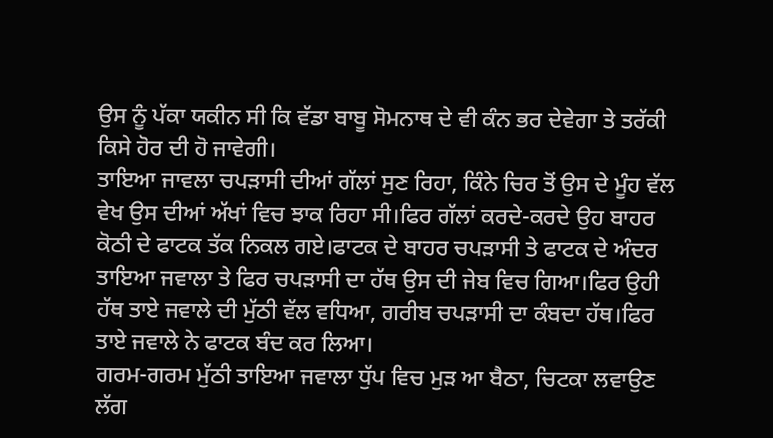ਉਸ ਨੂੰ ਪੱਕਾ ਯਕੀਨ ਸੀ ਕਿ ਵੱਡਾ ਬਾਬੂ ਸੋਮਨਾਥ ਦੇ ਵੀ ਕੰਨ ਭਰ ਦੇਵੇਗਾ ਤੇ ਤਰੱਕੀ ਕਿਸੇ ਹੋਰ ਦੀ ਹੋ ਜਾਵੇਗੀ।
ਤਾਇਆ ਜਾਵਲਾ ਚਪੜਾਸੀ ਦੀਆਂ ਗੱਲਾਂ ਸੁਣ ਰਿਹਾ, ਕਿੰਨੇ ਚਿਰ ਤੋਂ ਉਸ ਦੇ ਮੂੰਹ ਵੱਲ ਵੇਖ ਉਸ ਦੀਆਂ ਅੱਖਾਂ ਵਿਚ ਝਾਕ ਰਿਹਾ ਸੀ।ਫਿਰ ਗੱਲਾਂ ਕਰਦੇ-ਕਰਦੇ ਉਹ ਬਾਹਰ ਕੋਠੀ ਦੇ ਫਾਟਕ ਤੱਕ ਨਿਕਲ ਗਏ।ਫਾਟਕ ਦੇ ਬਾਹਰ ਚਪੜਾਸੀ ਤੇ ਫਾਟਕ ਦੇ ਅੰਦਰ ਤਾਇਆ ਜਵਾਲਾ ਤੇ ਫਿਰ ਚਪੜਾਸੀ ਦਾ ਹੱਥ ਉਸ ਦੀ ਜੇਬ ਵਿਚ ਗਿਆ।ਫਿਰ ਉਹੀ ਹੱਥ ਤਾਏ ਜਵਾਲੇ ਦੀ ਮੁੱਠੀ ਵੱਲ ਵਧਿਆ, ਗਰੀਬ ਚਪੜਾਸੀ ਦਾ ਕੰਬਦਾ ਹੱਥ।ਫਿਰ ਤਾਏ ਜਵਾਲੇ ਨੇ ਫਾਟਕ ਬੰਦ ਕਰ ਲਿਆ।
ਗਰਮ-ਗਰਮ ਮੁੱਠੀ ਤਾਇਆ ਜਵਾਲਾ ਧੁੱਪ ਵਿਚ ਮੁੜ ਆ ਬੈਠਾ, ਚਿਟਕਾ ਲਵਾਉਣ ਲੱਗ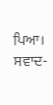ਪਿਆ। ਸਵਾਦ-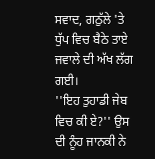ਸਵਾਦ, ਗਠੁੱਲੇ 'ਤੇ ਧੁੱਪ ਵਿਚ ਬੈਠੇ ਤਾਏ ਜਵਾਲੇ ਦੀ ਅੱਖ ਲੱਗ ਗਈ।
''ਇਹ ਤੁਹਾਡੀ ਜੇਬ ਵਿਚ ਕੀ ਏ?'' ਉਸ ਦੀ ਨੂੰਹ ਜਾਨਕੀ ਨੇ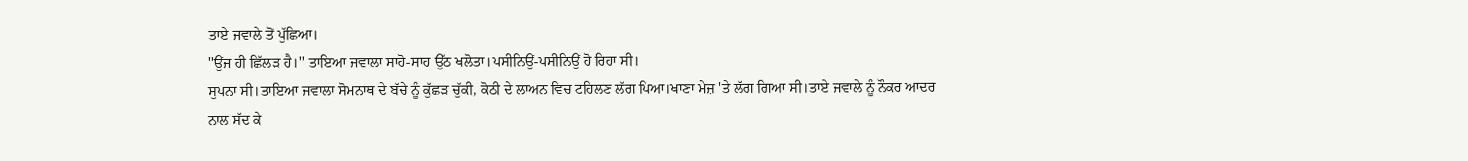ਤਾਏ ਜਵਾਲੇ ਤੋਂ ਪੁੱਛਿਆ।
''ਉਂਜ ਹੀ ਛਿੱਲੜ ਹੈ।'' ਤਾਇਆ ਜਵਾਲਾ ਸਾਹੋ-ਸਾਹ ਉੱਠ ਖਲੋਤਾ।ਪਸੀਨਿਉਂ-ਪਸੀਨਿਉਂ ਹੋ ਰਿਹਾ ਸੀ।
ਸੁਪਨਾ ਸੀ।ਤਾਇਆ ਜਵਾਲਾ ਸੋਮਨਾਥ ਦੇ ਬੱਚੇ ਨੂੰ ਕੁੱਛੜ ਚੁੱਕੀ, ਕੋਠੀ ਦੇ ਲਾਅਨ ਵਿਚ ਟਹਿਲਣ ਲੱਗ ਪਿਆ।ਖਾਣਾ ਮੇਜ਼ 'ਤੇ ਲੱਗ ਗਿਆ ਸੀ।ਤਾਏ ਜਵਾਲੇ ਨੂੰ ਨੌਕਰ ਆਦਰ ਨਾਲ ਸੱਦ ਕੇ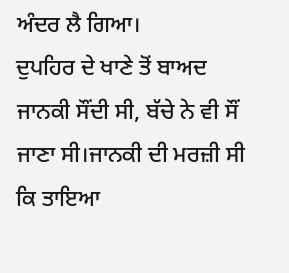ਅੰਦਰ ਲੈ ਗਿਆ।
ਦੁਪਹਿਰ ਦੇ ਖਾਣੇ ਤੋਂ ਬਾਅਦ ਜਾਨਕੀ ਸੌਂਦੀ ਸੀ, ਬੱਚੇ ਨੇ ਵੀ ਸੌਂ ਜਾਣਾ ਸੀ।ਜਾਨਕੀ ਦੀ ਮਰਜ਼ੀ ਸੀ ਕਿ ਤਾਇਆ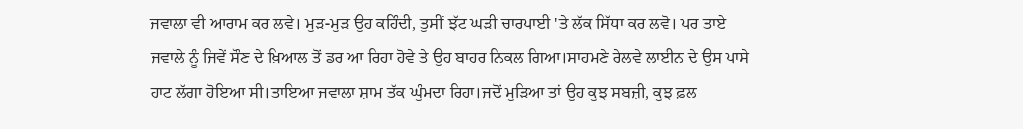ਜਵਾਲਾ ਵੀ ਆਰਾਮ ਕਰ ਲਵੇ। ਮੁੜ-ਮੁੜ ਉਹ ਕਹਿੰਦੀ, ਤੁਸੀਂ ਝੱਟ ਘੜੀ ਚਾਰਪਾਈ 'ਤੇ ਲੱਕ ਸਿੱਧਾ ਕਰ ਲਵੋ। ਪਰ ਤਾਏ ਜਵਾਲੇ ਨੂੰ ਜਿਵੇਂ ਸੌਣ ਦੇ ਖ਼ਿਆਲ ਤੋਂ ਡਰ ਆ ਰਿਹਾ ਹੋਵੇ ਤੇ ਉਹ ਬਾਹਰ ਨਿਕਲ ਗਿਆ।ਸਾਹਮਣੇ ਰੇਲਵੇ ਲਾਈਨ ਦੇ ਉਸ ਪਾਸੇ ਹਾਟ ਲੱਗਾ ਹੋਇਆ ਸੀ।ਤਾਇਆ ਜਵਾਲਾ ਸ਼ਾਮ ਤੱਕ ਘੁੰਮਦਾ ਰਿਹਾ।ਜਦੋਂ ਮੁੜਿਆ ਤਾਂ ਉਹ ਕੁਝ ਸਬਜ਼ੀ, ਕੁਝ ਫ਼ਲ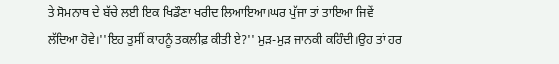ਤੇ ਸੋਮਨਾਥ ਦੇ ਬੱਚੇ ਲਈ ਇਕ ਖਿਡੌਣਾ ਖਰੀਦ ਲਿਆਇਆ।ਘਰ ਪੁੱਜਾ ਤਾਂ ਤਾਇਆ ਜਿਵੇਂ ਲੱਦਿਆ ਹੋਵੇ।''ਇਹ ਤੁਸੀਂ ਕਾਹਨੂੰ ਤਕਲੀਫ਼ ਕੀਤੀ ਏ?'' ਮੁੜ-ਮੁੜ ਜਾਨਕੀ ਕਹਿੰਦੀ।ਉਹ ਤਾਂ ਹਰ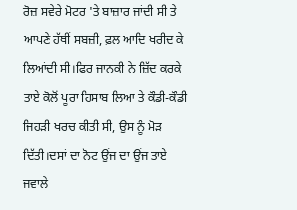ਰੋਜ਼ ਸਵੇਰੇ ਮੋਟਰ 'ਤੇ ਬਾਜ਼ਾਰ ਜਾਂਦੀ ਸੀ ਤੇ ਆਪਣੇ ਹੱਥੀਂ ਸਬਜ਼ੀ, ਫ਼ਲ ਆਦਿ ਖਰੀਦ ਕੇ ਲਿਆਂਦੀ ਸੀ।ਫਿਰ ਜਾਨਕੀ ਨੇ ਜ਼ਿੱਦ ਕਰਕੇ ਤਾਏ ਕੋਲੋਂ ਪੂਰਾ ਹਿਸਾਬ ਲਿਆ ਤੇ ਕੌਡੀ-ਕੌਡੀ ਜਿਹੜੀ ਖਰਚ ਕੀਤੀ ਸੀ, ਉਸ ਨੂੰ ਮੋੜ ਦਿੱਤੀ।ਦਸਾਂ ਦਾ ਨੋਟ ਉਂਜ ਦਾ ਉਂਜ ਤਾਏ ਜਵਾਲੇ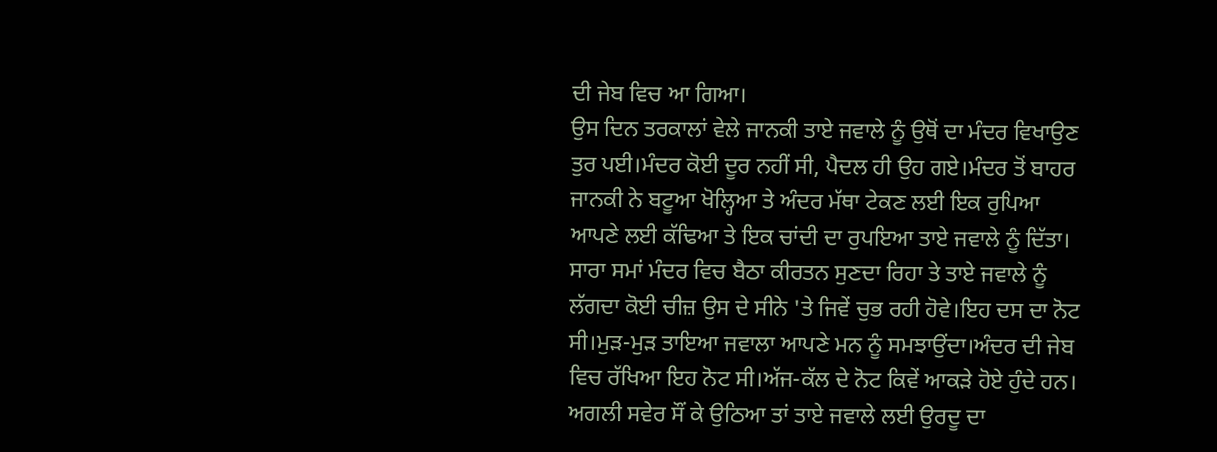ਦੀ ਜੇਬ ਵਿਚ ਆ ਗਿਆ।
ਉਸ ਦਿਨ ਤਰਕਾਲਾਂ ਵੇਲੇ ਜਾਨਕੀ ਤਾਏ ਜਵਾਲੇ ਨੂੰ ਉਥੋਂ ਦਾ ਮੰਦਰ ਵਿਖਾਉਣ ਤੁਰ ਪਈ।ਮੰਦਰ ਕੋਈ ਦੂਰ ਨਹੀਂ ਸੀ, ਪੈਦਲ ਹੀ ਉਹ ਗਏ।ਮੰਦਰ ਤੋਂ ਬਾਹਰ ਜਾਨਕੀ ਨੇ ਬਟੂਆ ਖੋਲ੍ਹਿਆ ਤੇ ਅੰਦਰ ਮੱਥਾ ਟੇਕਣ ਲਈ ਇਕ ਰੁਪਿਆ ਆਪਣੇ ਲਈ ਕੱਢਿਆ ਤੇ ਇਕ ਚਾਂਦੀ ਦਾ ਰੁਪਇਆ ਤਾਏ ਜਵਾਲੇ ਨੂੰ ਦਿੱਤਾ।
ਸਾਰਾ ਸਮਾਂ ਮੰਦਰ ਵਿਚ ਬੈਠਾ ਕੀਰਤਨ ਸੁਣਦਾ ਰਿਹਾ ਤੇ ਤਾਏ ਜਵਾਲੇ ਨੂੰ ਲੱਗਦਾ ਕੋਈ ਚੀਜ਼ ਉਸ ਦੇ ਸੀਨੇ 'ਤੇ ਜਿਵੇਂ ਚੁਭ ਰਹੀ ਹੋਵੇ।ਇਹ ਦਸ ਦਾ ਨੋਟ ਸੀ।ਮੁੜ-ਮੁੜ ਤਾਇਆ ਜਵਾਲਾ ਆਪਣੇ ਮਨ ਨੂੰ ਸਮਝਾਉਂਦਾ।ਅੰਦਰ ਦੀ ਜੇਬ ਵਿਚ ਰੱਖਿਆ ਇਹ ਨੋਟ ਸੀ।ਅੱਜ-ਕੱਲ ਦੇ ਨੋਟ ਕਿਵੇਂ ਆਕੜੇ ਹੋਏ ਹੁੰਦੇ ਹਨ।
ਅਗਲੀ ਸਵੇਰ ਸੌਂ ਕੇ ਉਠਿਆ ਤਾਂ ਤਾਏ ਜਵਾਲੇ ਲਈ ਉਰਦੂ ਦਾ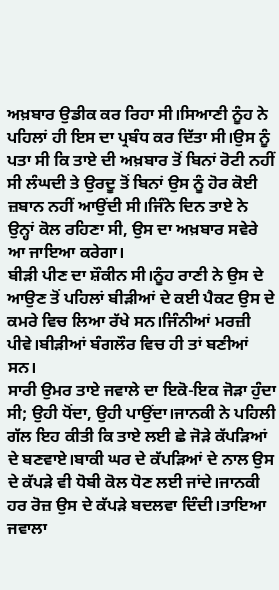ਅਖ਼ਬਾਰ ਉਡੀਕ ਕਰ ਰਿਹਾ ਸੀ।ਸਿਆਣੀ ਨੂੰਹ ਨੇ ਪਹਿਲਾਂ ਹੀ ਇਸ ਦਾ ਪ੍ਰਬੰਧ ਕਰ ਦਿੱਤਾ ਸੀ।ਉਸ ਨੂੰ ਪਤਾ ਸੀ ਕਿ ਤਾਏ ਦੀ ਅਖ਼ਬਾਰ ਤੋਂ ਬਿਨਾਂ ਰੋਟੀ ਨਹੀਂ ਸੀ ਲੰਘਦੀ ਤੇ ਉਰਦੂ ਤੋਂ ਬਿਨਾਂ ਉਸ ਨੂੰ ਹੋਰ ਕੋਈ ਜ਼ਬਾਨ ਨਹੀਂ ਆਉਂਦੀ ਸੀ।ਜਿੰਨੇ ਦਿਨ ਤਾਏ ਨੇ ਉਨ੍ਹਾਂ ਕੋਲ ਰਹਿਣਾ ਸੀ, ਉਸ ਦਾ ਅਖ਼ਬਾਰ ਸਵੇਰੇ ਆ ਜਾਇਆ ਕਰੇਗਾ।
ਬੀੜੀ ਪੀਣ ਦਾ ਸ਼ੌਕੀਨ ਸੀ।ਨੂੰਹ ਰਾਣੀ ਨੇ ਉਸ ਦੇ ਆਉਣ ਤੋਂ ਪਹਿਲਾਂ ਬੀੜੀਆਂ ਦੇ ਕਈ ਪੈਕਟ ਉਸ ਦੇ ਕਮਰੇ ਵਿਚ ਲਿਆ ਰੱਖੇ ਸਨ।ਜਿੰਨੀਆਂ ਮਰਜ਼ੀ ਪੀਵੇ।ਬੀੜੀਆਂ ਬੰਗਲੌਰ ਵਿਚ ਹੀ ਤਾਂ ਬਣੀਆਂ ਸਨ।
ਸਾਰੀ ਉਮਰ ਤਾਏ ਜਵਾਲੇ ਦਾ ਇਕੋ-ਇਕ ਜੋੜਾ ਹੁੰਦਾ ਸੀ; ਉਹੀ ਧੋਂਦਾ, ਉਹੀ ਪਾਉਂਦਾ।ਜਾਨਕੀ ਨੇ ਪਹਿਲੀ ਗੱਲ ਇਹ ਕੀਤੀ ਕਿ ਤਾਏ ਲਈ ਛੇ ਜੋੜੇ ਕੱਪੜਿਆਂ ਦੇ ਬਣਵਾਏ।ਬਾਕੀ ਘਰ ਦੇ ਕੱਪੜਿਆਂ ਦੇ ਨਾਲ ਉਸ ਦੇ ਕੱਪੜੇ ਵੀ ਧੋਬੀ ਕੋਲ ਧੋਣ ਲਈ ਜਾਂਦੇ।ਜਾਨਕੀ ਹਰ ਰੋਜ਼ ਉਸ ਦੇ ਕੱਪੜੇ ਬਦਲਵਾ ਦਿੰਦੀ।ਤਾਇਆ ਜਵਾਲਾ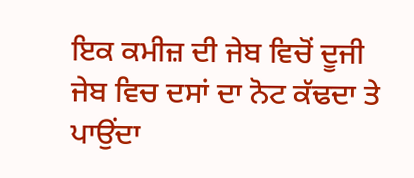ਇਕ ਕਮੀਜ਼ ਦੀ ਜੇਬ ਵਿਚੋਂ ਦੂਜੀ ਜੇਬ ਵਿਚ ਦਸਾਂ ਦਾ ਨੋਟ ਕੱਢਦਾ ਤੇ ਪਾਉਂਦਾ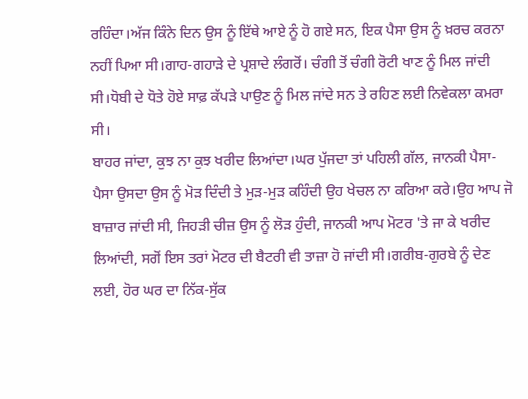ਰਹਿੰਦਾ।ਅੱਜ ਕਿੰਨੇ ਦਿਨ ਉਸ ਨੂੰ ਇੱਥੇ ਆਏ ਨੂੰ ਹੋ ਗਏ ਸਨ, ਇਕ ਪੈਸਾ ਉਸ ਨੂੰ ਖ਼ਰਚ ਕਰਨਾ ਨਹੀਂ ਪਿਆ ਸੀ।ਗਾਹ-ਗਹਾੜੇ ਦੇ ਪ੍ਰਸ਼ਾਦੇ ਲੰਗਰੋਂ। ਚੰਗੀ ਤੋਂ ਚੰਗੀ ਰੋਟੀ ਖਾਣ ਨੂੰ ਮਿਲ ਜਾਂਦੀ ਸੀ।ਧੋਬੀ ਦੇ ਧੋਤੇ ਹੋਏ ਸਾਫ਼ ਕੱਪੜੇ ਪਾਉਣ ਨੂੰ ਮਿਲ ਜਾਂਦੇ ਸਨ ਤੇ ਰਹਿਣ ਲਈ ਨਿਵੇਕਲਾ ਕਮਰਾ ਸੀ।
ਬਾਹਰ ਜਾਂਦਾ, ਕੁਝ ਨਾ ਕੁਝ ਖਰੀਦ ਲਿਆਂਦਾ।ਘਰ ਪੁੱਜਦਾ ਤਾਂ ਪਹਿਲੀ ਗੱਲ, ਜਾਨਕੀ ਪੈਸਾ-ਪੈਸਾ ਉਸਦਾ ਉਸ ਨੂੰ ਮੋੜ ਦਿੰਦੀ ਤੇ ਮੁੜ-ਮੁੜ ਕਹਿੰਦੀ ਉਹ ਖੇਚਲ ਨਾ ਕਰਿਆ ਕਰੇ।ਉਹ ਆਪ ਜੋ ਬਾਜ਼ਾਰ ਜਾਂਦੀ ਸੀ, ਜਿਹੜੀ ਚੀਜ਼ ਉਸ ਨੂੰ ਲੋੜ ਹੁੰਦੀ, ਜਾਨਕੀ ਆਪ ਮੋਟਰ 'ਤੇ ਜਾ ਕੇ ਖਰੀਦ ਲਿਆਂਦੀ, ਸਗੋਂ ਇਸ ਤਰਾਂ ਮੋਟਰ ਦੀ ਬੈਟਰੀ ਵੀ ਤਾਜ਼ਾ ਹੋ ਜਾਂਦੀ ਸੀ।ਗਰੀਬ-ਗੁਰਬੇ ਨੂੰ ਦੇਣ ਲਈ, ਹੋਰ ਘਰ ਦਾ ਨਿੱਕ-ਸੁੱਕ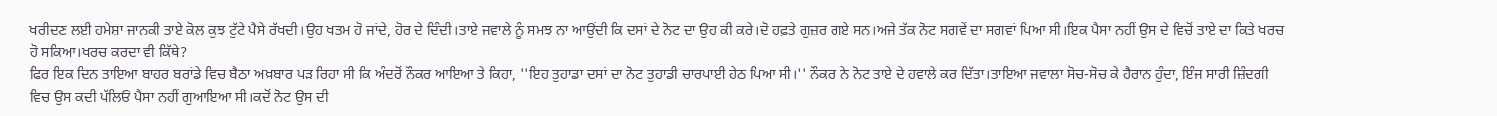ਖਰੀਦਣ ਲਈ ਹਮੇਸ਼ਾ ਜਾਨਕੀ ਤਾਏ ਕੋਲ ਕੁਝ ਟੁੱਟੇ ਪੈਸੇ ਰੱਖਦੀ।ਉਹ ਖਤਮ ਹੋ ਜਾਂਦੇ, ਹੋਰ ਦੇ ਦਿੰਦੀ।ਤਾਏ ਜਵਾਲੇ ਨੂੰ ਸਮਝ ਨਾ ਆਉਂਦੀ ਕਿ ਦਸਾਂ ਦੇ ਨੋਟ ਦਾ ਉਹ ਕੀ ਕਰੇ।ਦੋ ਹਫ਼ਤੇ ਗੁਜ਼ਰ ਗਏ ਸਨ।ਅਜੇ ਤੱਕ ਨੋਟ ਸਗਵੇਂ ਦਾ ਸਗਵਾਂ ਪਿਆ ਸੀ।ਇਕ ਪੈਸਾ ਨਹੀਂ ਉਸ ਦੇ ਵਿਚੋਂ ਤਾਏ ਦਾ ਕਿਤੇ ਖਰਚ ਹੋ ਸਕਿਆ।ਖਰਚ ਕਰਦਾ ਵੀ ਕਿੱਥੇ?
ਫਿਰ ਇਕ ਦਿਨ ਤਾਇਆ ਬਾਹਰ ਬਰਾਂਡੇ ਵਿਚ ਬੈਠਾ ਅਖ਼ਬਾਰ ਪੜ ਰਿਹਾ ਸੀ ਕਿ ਅੰਦਰੋਂ ਨੌਕਰ ਆਇਆ ਤੇ ਕਿਹਾ, ''ਇਹ ਤੁਹਾਡਾ ਦਸਾਂ ਦਾ ਨੋਟ ਤੁਹਾਡੀ ਚਾਰਪਾਈ ਹੇਠ ਪਿਆ ਸੀ।'' ਨੌਕਰ ਨੇ ਨੋਟ ਤਾਏ ਦੇ ਹਵਾਲੇ ਕਰ ਦਿੱਤਾ।ਤਾਇਆ ਜਵਾਲਾ ਸੋਚ-ਸੋਚ ਕੇ ਹੈਰਾਨ ਹੁੰਦਾ, ਇੰਜ ਸਾਰੀ ਜ਼ਿੰਦਗੀ ਵਿਚ ਉਸ ਕਦੀ ਪੱਲਿਓਂ ਪੈਸਾ ਨਹੀਂ ਗੁਆਇਆ ਸੀ।ਕਦੋਂ ਨੋਟ ਉਸ ਦੀ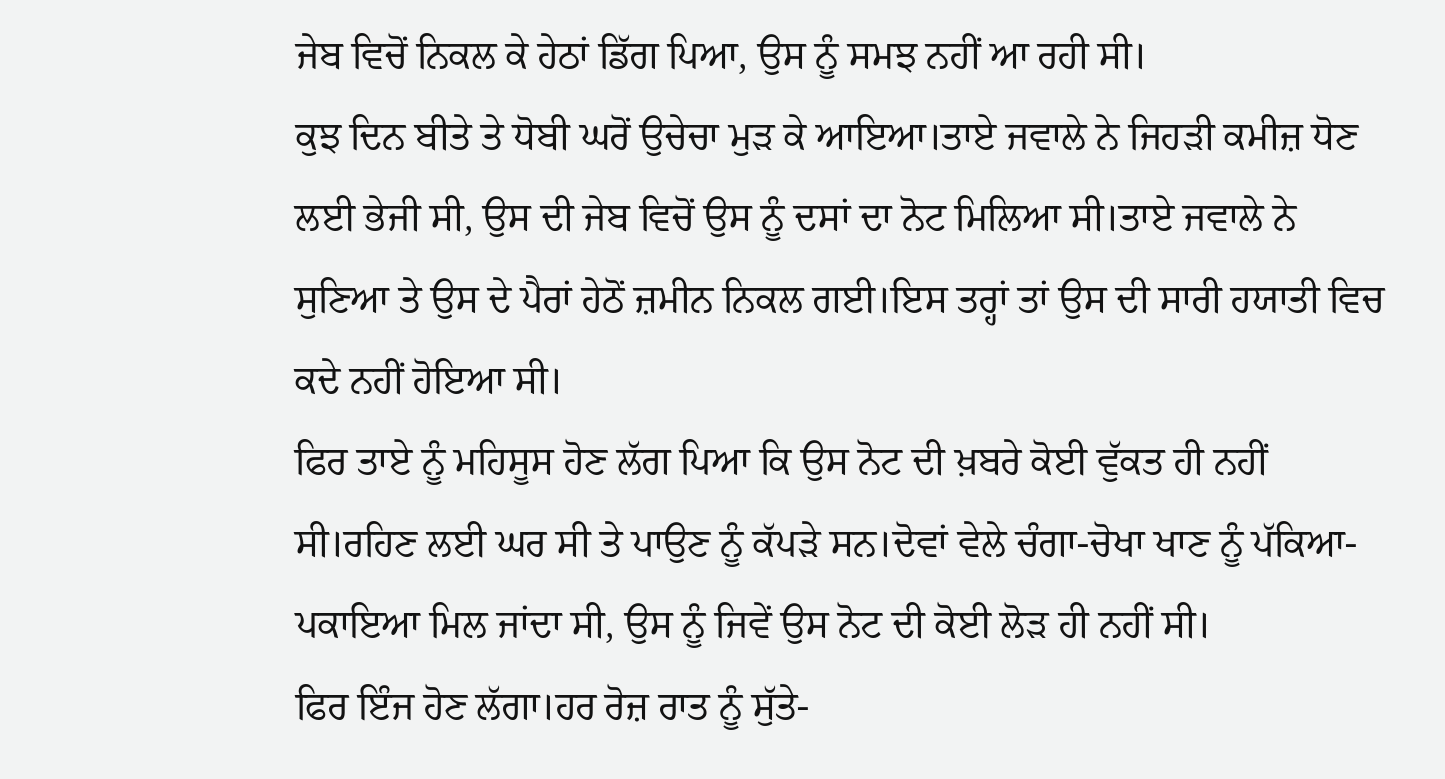ਜੇਬ ਵਿਚੋਂ ਨਿਕਲ ਕੇ ਹੇਠਾਂ ਡਿੱਗ ਪਿਆ, ਉਸ ਨੂੰ ਸਮਝ ਨਹੀਂ ਆ ਰਹੀ ਸੀ।
ਕੁਝ ਦਿਨ ਬੀਤੇ ਤੇ ਧੋਬੀ ਘਰੋਂ ਉਚੇਚਾ ਮੁੜ ਕੇ ਆਇਆ।ਤਾਏ ਜਵਾਲੇ ਨੇ ਜਿਹੜੀ ਕਮੀਜ਼ ਧੋਣ ਲਈ ਭੇਜੀ ਸੀ, ਉਸ ਦੀ ਜੇਬ ਵਿਚੋਂ ਉਸ ਨੂੰ ਦਸਾਂ ਦਾ ਨੋਟ ਮਿਲਿਆ ਸੀ।ਤਾਏ ਜਵਾਲੇ ਨੇ ਸੁਣਿਆ ਤੇ ਉਸ ਦੇ ਪੈਰਾਂ ਹੇਠੋਂ ਜ਼ਮੀਨ ਨਿਕਲ ਗਈ।ਇਸ ਤਰ੍ਹਾਂ ਤਾਂ ਉਸ ਦੀ ਸਾਰੀ ਹਯਾਤੀ ਵਿਚ ਕਦੇ ਨਹੀਂ ਹੋਇਆ ਸੀ।
ਫਿਰ ਤਾਏ ਨੂੰ ਮਹਿਸੂਸ ਹੋਣ ਲੱਗ ਪਿਆ ਕਿ ਉਸ ਨੋਟ ਦੀ ਖ਼ਬਰੇ ਕੋਈ ਵੁੱਕਤ ਹੀ ਨਹੀਂ ਸੀ।ਰਹਿਣ ਲਈ ਘਰ ਸੀ ਤੇ ਪਾਉਣ ਨੂੰ ਕੱਪੜੇ ਸਨ।ਦੋਵਾਂ ਵੇਲੇ ਚੰਗਾ-ਚੋਖਾ ਖਾਣ ਨੂੰ ਪੱਕਿਆ-ਪਕਾਇਆ ਮਿਲ ਜਾਂਦਾ ਸੀ, ਉਸ ਨੂੰ ਜਿਵੇਂ ਉਸ ਨੋਟ ਦੀ ਕੋਈ ਲੋੜ ਹੀ ਨਹੀਂ ਸੀ।
ਫਿਰ ਇੰਜ ਹੋਣ ਲੱਗਾ।ਹਰ ਰੋਜ਼ ਰਾਤ ਨੂੰ ਸੁੱਤੇ-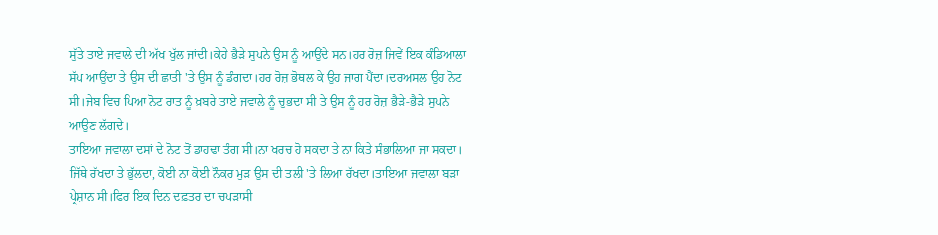ਸੁੱਤੇ ਤਾਏ ਜਵਾਲੇ ਦੀ ਅੱਖ ਖੁੱਲ ਜਾਂਦੀ।ਕੇਹੇ ਭੈੜੇ ਸੁਪਨੇ ਉਸ ਨੂੰ ਆਉਂਦੇ ਸਨ।ਹਰ ਰੋਜ਼ ਜਿਵੇਂ ਇਕ ਕੰਡਿਆਲਾ ਸੱਪ ਆਉਂਦਾ ਤੇ ਉਸ ਦੀ ਛਾਤੀ 'ਤੇ ਉਸ ਨੂੰ ਡੰਗਦਾ।ਹਰ ਰੋਜ਼ ਭੋਥਲ ਕੇ ਉਹ ਜਾਗ ਪੈਂਦਾ।ਦਰਅਸਲ ਉਹ ਨੋਟ ਸੀ।ਜੇਬ ਵਿਚ ਪਿਆ ਨੋਟ ਰਾਤ ਨੂੰ ਖ਼ਬਰੇ ਤਾਏ ਜਵਾਲੇ ਨੂੰ ਚੁਭਦਾ ਸੀ ਤੇ ਉਸ ਨੂੰ ਹਰ ਰੋਜ਼ ਭੈੜੇ-ਭੈੜੇ ਸੁਪਨੇ ਆਉਣ ਲੱਗਦੇ।
ਤਾਇਆ ਜਵਾਲਾ ਦਸਾਂ ਦੇ ਨੋਟ ਤੋਂ ਡਾਹਢਾ ਤੰਗ ਸੀ।ਨਾ ਖਰਚ ਹੋ ਸਕਦਾ ਤੇ ਨਾ ਕਿਤੇ ਸੰਭਾਲਿਆ ਜਾ ਸਕਦਾ। ਜਿੱਥੇ ਰੱਖਦਾ ਤੇ ਭੁੱਲਦਾ, ਕੋਈ ਨਾ ਕੋਈ ਨੌਕਰ ਮੁੜ ਉਸ ਦੀ ਤਲੀ 'ਤੇ ਲਿਆ ਰੱਖਦਾ।ਤਾਇਆ ਜਵਾਲਾ ਬੜਾ ਪ੍ਰੇਸ਼ਾਨ ਸੀ।ਫਿਰ ਇਕ ਦਿਨ ਦਫ਼ਤਰ ਦਾ ਚਪੜਾਸੀ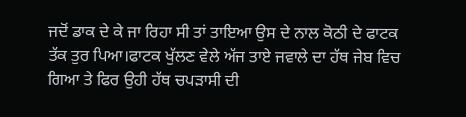ਜਦੋਂ ਡਾਕ ਦੇ ਕੇ ਜਾ ਰਿਹਾ ਸੀ ਤਾਂ ਤਾਇਆ ਉਸ ਦੇ ਨਾਲ ਕੋਠੀ ਦੇ ਫਾਟਕ ਤੱਕ ਤੁਰ ਪਿਆ।ਫਾਟਕ ਖੁੱਲਣ ਵੇਲੇ ਅੱਜ ਤਾਏ ਜਵਾਲੇ ਦਾ ਹੱਥ ਜੇਬ ਵਿਚ ਗਿਆ ਤੇ ਫਿਰ ਉਹੀ ਹੱਥ ਚਪੜਾਸੀ ਦੀ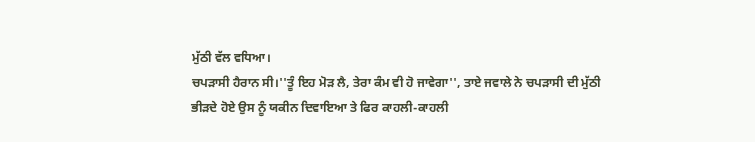ਮੁੱਠੀ ਵੱਲ ਵਧਿਆ।
ਚਪੜਾਸੀ ਹੈਰਾਨ ਸੀ।''ਤੂੰ ਇਹ ਮੋੜ ਲੈ, ਤੇਰਾ ਕੰਮ ਵੀ ਹੋ ਜਾਵੇਗਾ'', ਤਾਏ ਜਵਾਲੇ ਨੇ ਚਪੜਾਸੀ ਦੀ ਮੁੱਠੀ ਭੀੜਦੇ ਹੋਏ ਉਸ ਨੂੰ ਯਕੀਨ ਦਿਵਾਇਆ ਤੇ ਫਿਰ ਕਾਹਲੀ-ਕਾਹਲੀ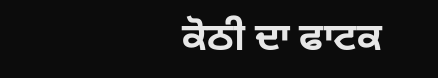ਕੋਠੀ ਦਾ ਫਾਟਕ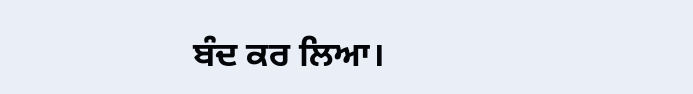ਬੰਦ ਕਰ ਲਿਆ।